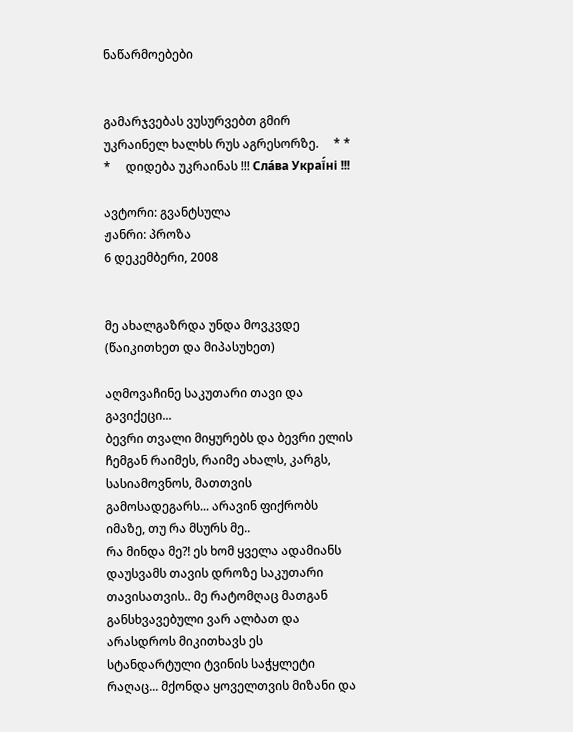ნაწარმოებები


გამარჯვებას ვუსურვებთ გმირ უკრაინელ ხალხს რუს აგრესორზე.     * * *     დიდება უკრაინას !!! Сла́ва Украї́ні !!!

ავტორი: გვანტსულა
ჟანრი: პროზა
6 დეკემბერი, 2008


მე ახალგაზრდა უნდა მოვკვდე (წაიკითხეთ და მიპასუხეთ)

აღმოვაჩინე საკუთარი თავი და გავიქეცი...
ბევრი თვალი მიყურებს და ბევრი ელის ჩემგან რაიმეს, რაიმე ახალს, კარგს, სასიამოვნოს, მათთვის გამოსადეგარს... არავინ ფიქრობს იმაზე, თუ რა მსურს მე..
რა მინდა მე?! ეს ხომ ყველა ადამიანს დაუსვამს თავის დროზე საკუთარი თავისათვის.. მე რატომღაც მათგან განსხვავებული ვარ ალბათ და არასდროს მიკითხავს ეს სტანდარტული ტვინის საჭყლეტი რაღაც... მქონდა ყოველთვის მიზანი და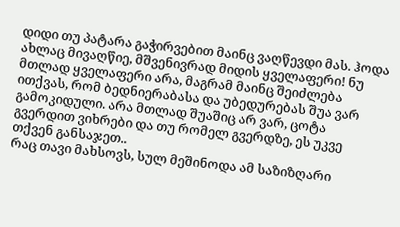დიდი თუ პატარა გაჭირვებით მაინც ვაღწევდი მას. ჰოდა ახლაც მივაღწიე, მშვენივრად მიდის ყველაფერი! ნუ მთლად ყველაფერი არა, მაგრამ მაინც შეიძლება ითქვას, რომ ბედნიერაბასა და უბედურებას შუა ვარ გამოკიდული. არა მთლად შუაშიც არ ვარ, ცოტა გვერდით ვიხრები და თუ რომელ გვერდზე, ეს უკვე თქვენ განსაჯეთ..
რაც თავი მახსოვს, სულ მეშინოდა ამ საზიზღარი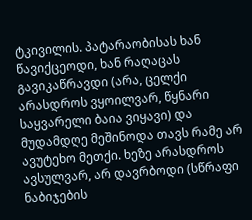ტკივილის. პატარაობისას ხან წავიქცეოდი, ხან რაღაცას გავიკაწრავდი (არა, ცელქი არასდროს ვყოილვარ, წყნარი საყვარელი ბაია ვიყავი) და მუდამდღე მეშინოდა თავს რამე არ ავუტეხო მეთქი. ხეზე არასდროს ავსულვარ, არ დავრბოდი (სწრაფი ნაბიჯების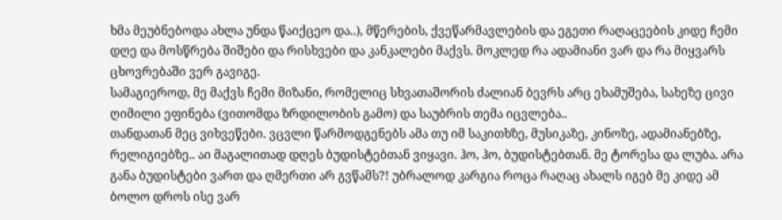ხმა მეუბნებოდა ახლა უნდა წაიქცეო და..), მწერების, ქვეწარმავლების და ეგეთი რაღაცეების კიდე ჩემი დღე და მოსწრება შიშები და რისხვები და კანკალები მაქვს. მოკლედ რა ადამიანი ვარ და რა მიყვარს ცხოვრებაში ვერ გავიგე.
სამაგიეროდ, მე მაქვს ჩემი მიზანი, რომელიც სხვათაშორის ძალიან ბევრს არც ეხამუშება, სახეზე ცივი ღიმილი ეფინება (ვითომდა ზრდილობის გამო) და საუბრის თემა იცვლება..
თანდათან მეც ვიხვეწები. ვცვლი წარმოდგენებს ამა თუ იმ საკითხზე, მუსიკაზე, კინოზე, ადამიანებზე, რელიგიებზე.. აი მაგალითად დღეს ბუდისტებთან ვიყავი. ჰო, ჰო, ბუდისტებთან. მე ტორესა და ლუბა. არა განა ბუდისტები ვართ და ღმერთი არ გვწამს?! უბრალოდ კარგია როცა რაღაც ახალს იგებ მე კიდე ამ ბოლო დროს ისე ვარ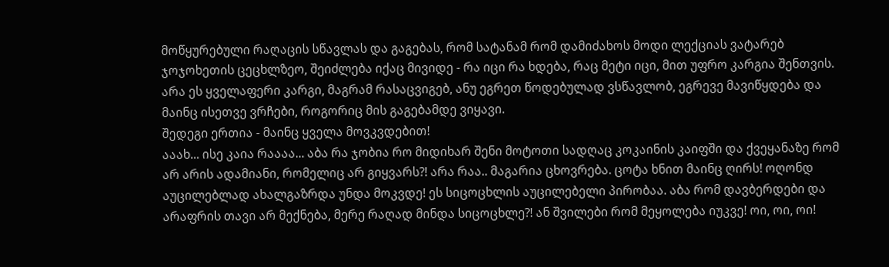მოწყურებული რაღაცის სწავლას და გაგებას, რომ სატანამ რომ დამიძახოს მოდი ლექციას ვატარებ ჯოჯოხეთის ცეცხლზეო, შეიძლება იქაც მივიდე - რა იცი რა ხდება, რაც მეტი იცი, მით უფრო კარგია შენთვის. არა ეს ყველაფერი კარგი, მაგრამ რასაცვიგებ, ანუ ეგრეთ წოდებულად ვსწავლობ, ეგრევე მავიწყდება და მაინც ისეთვე ვრჩები, როგორიც მის გაგებამდე ვიყავი.
შედეგი ერთია - მაინც ყველა მოვკვდებით!
ააახ... ისე კაია რაააა... აბა რა ჯობია რო მიდიხარ შენი მოტოთი სადღაც კოკაინის კაიფში და ქვეყანაზე რომ არ არის ადამიანი, რომელიც არ გიყვარს?! არა რაა.. მაგარია ცხოვრება. ცოტა ხნით მაინც ღირს! ოღონდ აუცილებლად ახალგაზრდა უნდა მოკვდე! ეს სიცოცხლის აუცილებელი პირობაა. აბა რომ დავბერდები და არაფრის თავი არ მექნება, მერე რაღად მინდა სიცოცხლე?! ან შვილები რომ მეყოლება იუკვე! ოი, ოი, ოი!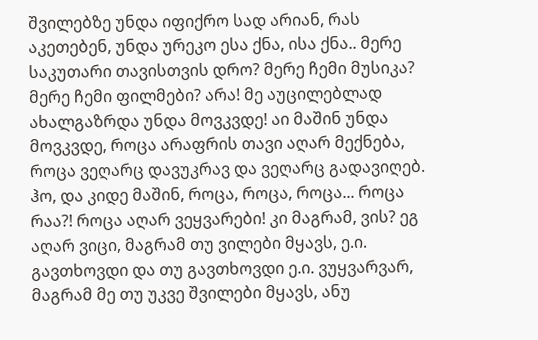შვილებზე უნდა იფიქრო სად არიან, რას აკეთებენ, უნდა ურეკო ესა ქნა, ისა ქნა.. მერე საკუთარი თავისთვის დრო? მერე ჩემი მუსიკა? მერე ჩემი ფილმები? არა! მე აუცილებლად ახალგაზრდა უნდა მოვკვდე! აი მაშინ უნდა მოვკვდე, როცა არაფრის თავი აღარ მექნება, როცა ვეღარც დავუკრავ და ვეღარც გადავიღებ. ჰო, და კიდე მაშინ, როცა, როცა, როცა... როცა რაა?! როცა აღარ ვეყვარები! კი მაგრამ, ვის? ეგ აღარ ვიცი, მაგრამ თუ ვილები მყავს, ე.ი. გავთხოვდი და თუ გავთხოვდი ე.ი. ვუყვარვარ, მაგრამ მე თუ უკვე შვილები მყავს, ანუ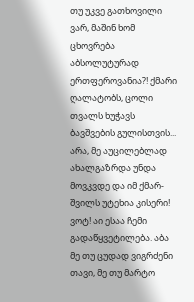თუ უკვე გათხოვილი ვარ, მაშინ ხომ ცხოვრება აბსოლუტურად ერთფეროვანია?! ქმარი ღალატობს, ცოლი თვალს ხუჭავს ბავშვების გულისთვის... არა, მე აუცილებლად ახალგაზრდა უნდა მოვკვდე და იმ ქმარ-შვილს უტეხია კისერი! ვოტ! აი ესაა ჩემი გადაწყვეტილება. აბა მე თუ ცუდად ვიგრძენი თავი, მე თუ მარტო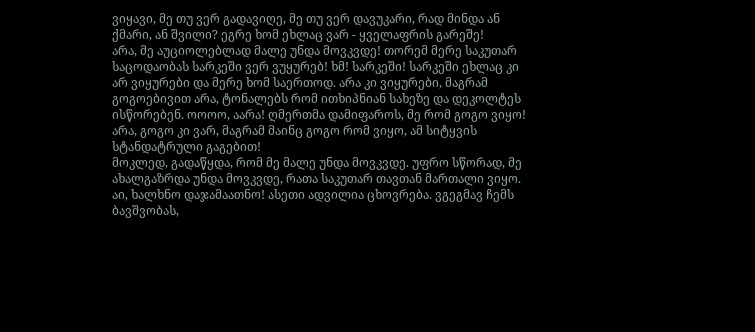ვიყავი, მე თუ ვერ გადავიღე, მე თუ ვერ დავუკარი, რად მინდა ან ქმარი, ან შვილი? ეგრე ხომ ეხლაც ვარ - ყველაფრის გარეშე!
არა, მე აუციოლებლად მალე უნდა მოვკვდე! თორემ მერე საკუთარ საცოდაობას სარკეში ვერ ვუყურებ! ხმ! სარკეში! სარკეში ეხლაც კი არ ვიყურები და მერე ხომ საერთოდ. არა კი ვიყურები, მაგრამ გოგოებივით არა, ტონალებს რომ ითხიპნიან სახეზე და დეკოლტეს ისწორებენ. ოოოო, აარა! ღმერთმა დამიფაროს, მე რომ გოგო ვიყო! არა, გოგო კი ვარ, მაგრამ მაინც გოგო რომ ვიყო, ამ სიტყვის სტანდატრული გაგებით!
მოკლედ, გადაწყდა, რომ მე მალე უნდა მოვკვდე. უფრო სწორად, მე ახალგაზრდა უნდა მოვკვდე, რათა საკუთარ თავთან მართალი ვიყო.
აი, ხალხნო დაჯამაათნო! ასეთი ადვილია ცხოვრება. ვგეგმავ ჩემს ბავშვობას,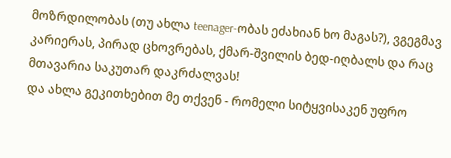მოზრდილობას (თუ ახლა teenager-ობას ეძახიან ხო მაგას?), ვგეგმავ კარიერას, პირად ცხოვრებას, ქმარ-შვილის ბედ-იღბალს და რაც მთავარია საკუთარ დაკრძალვას!
და ახლა გეკითხებით მე თქვენ - რომელი სიტყვისაკენ უფრო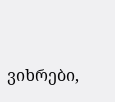ვიხრები,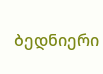ბედნიერი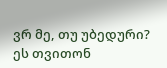ვრ მე, თუ უბედური? ეს თვითონ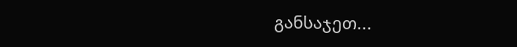განსაჯეთ...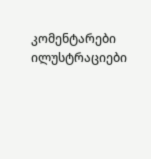კომენტარები ილუსტრაციები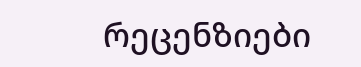რეცენზიები